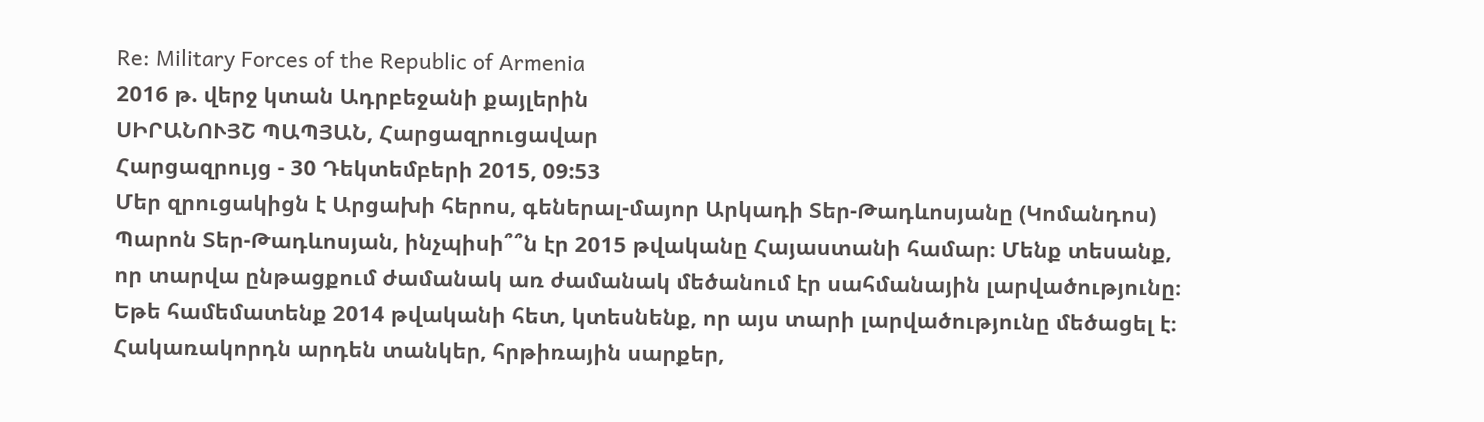Re: Military Forces of the Republic of Armenia
2016 թ. վերջ կտան Ադրբեջանի քայլերին
ՍԻՐԱՆՈՒՅՇ ՊԱՊՅԱՆ, Հարցազրուցավար
Հարցազրույց - 30 Դեկտեմբերի 2015, 09:53
Մեր զրուցակիցն է Արցախի հերոս, գեներալ-մայոր Արկադի Տեր-Թադևոսյանը (Կոմանդոս)
Պարոն Տեր-Թադևոսյան, ինչպիսի՞՞ն էր 2015 թվականը Հայաստանի համար։ Մենք տեսանք, որ տարվա ընթացքում ժամանակ առ ժամանակ մեծանում էր սահմանային լարվածությունը։
Եթե համեմատենք 2014 թվականի հետ, կտեսնենք, որ այս տարի լարվածությունը մեծացել է։ Հակառակորդն արդեն տանկեր, հրթիռային սարքեր,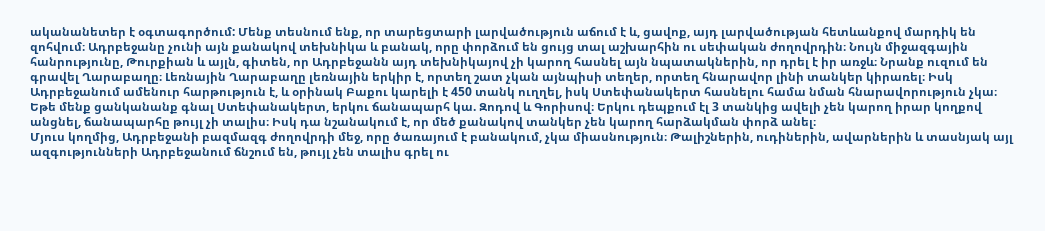ականանետեր է օգտագործում: Մենք տեսնում ենք, որ տարեցտարի լարվածություն աճում է և, ցավոք, այդ լարվածության հետևանքով մարդիկ են զոհվում։ Ադրբեջանը չունի այն քանակով տեխնիկա և բանակ, որը փորձում են ցույց տալ աշխարհին ու սեփական ժողովրդին։ Նույն միջազգային հանրությունը, Թուրքիան և այլն, գիտեն, որ Ադրբեջանն այդ տեխնիկայով չի կարող հասնել այն նպատակներին, որ դրել է իր առջև։ Նրանք ուզում են գրավել Ղարաբաղը։ Լեռնային Ղարաբաղը լեռնային երկիր է, որտեղ շատ չկան այնպիսի տեղեր, որտեղ հնարավոր լինի տանկեր կիրառել։ Իսկ Ադրբեջանում ամենուր հարթություն է, և օրինակ Բաքու կարելի է 450 տանկ ուղղել, իսկ Ստեփանակերտ հասնելու համա նման հնարավորություն չկա։ Եթե մենք ցանկանանք գնալ Ստեփանակերտ, երկու ճանապարհ կա. Զոդով և Գորիսով։ Երկու դեպքում էլ 3 տանկից ավելի չեն կարող իրար կողքով անցնել, ճանապարհը թույլ չի տալիս։ Իսկ դա նշանակում է, որ մեծ քանակով տանկեր չեն կարող հարձակման փորձ անել։
Մյուս կողմից, Ադրբեջանի բազմազգ ժողովրդի մեջ, որը ծառայում է բանակում, չկա միասնություն։ Թալիշներին, ուդիներին, ավարներին և տասնյակ այլ ազգությունների Ադրբեջանում ճնշում են, թույլ չեն տալիս գրել ու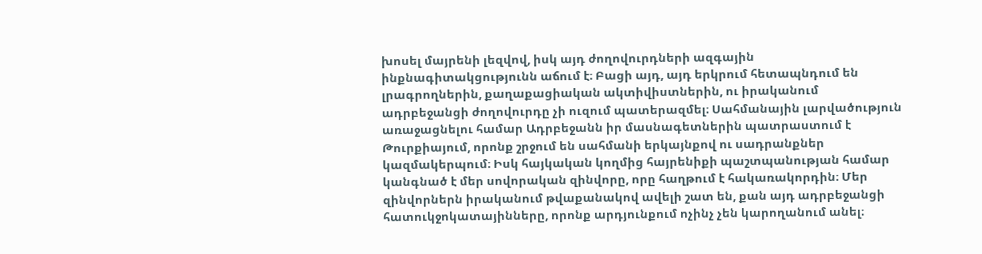խոսել մայրենի լեզվով, իսկ այդ ժողովուրդների ազգային ինքնագիտակցությունն աճում է։ Բացի այդ, այդ երկրում հետապնդում են լրագրողներին, քաղաքացիական ակտիվիստներին, ու իրականում ադրբեջանցի ժողովուրդը չի ուզում պատերազմել։ Սահմանային լարվածություն առաջացնելու համար Ադրբեջանն իր մասնագետներին պատրաստում է Թուրքիայում, որոնք շրջում են սահմանի երկայնքով ու սադրանքներ կազմակերպում։ Իսկ հայկական կողմից հայրենիքի պաշտպանության համար կանգնած է մեր սովորական զինվորը, որը հաղթում է հակառակորդին։ Մեր զինվորներն իրականում թվաքանակով ավելի շատ են, քան այդ ադրբեջանցի հատուկջոկատայինները, որոնք արդյունքում ոչինչ չեն կարողանում անել։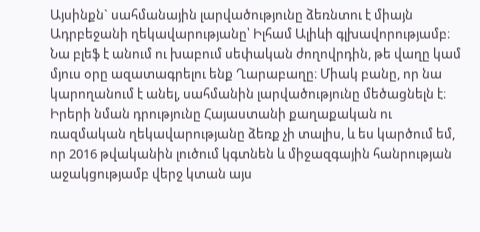Այսինքն` սահմանային լարվածությունը ձեռնտու է միայն Ադրբեջանի ղեկավարությանը՝ Իլհամ Ալիևի գլխավորությամբ։ Նա բլեֆ է անում ու խաբում սեփական ժողովրդին, թե վաղը կամ մյուս օրը ազատագրելու ենք Ղարաբաղը։ Միակ բանը, որ նա կարողանում է անել, սահմանին լարվածությունը մեծացնելն է։
Իրերի նման դրությունը Հայաստանի քաղաքական ու ռազմական ղեկավարությանը ձեռք չի տալիս, և ես կարծում եմ, որ 2016 թվականին լուծում կգտնեն և միջազգային հանրության աջակցությամբ վերջ կտան այս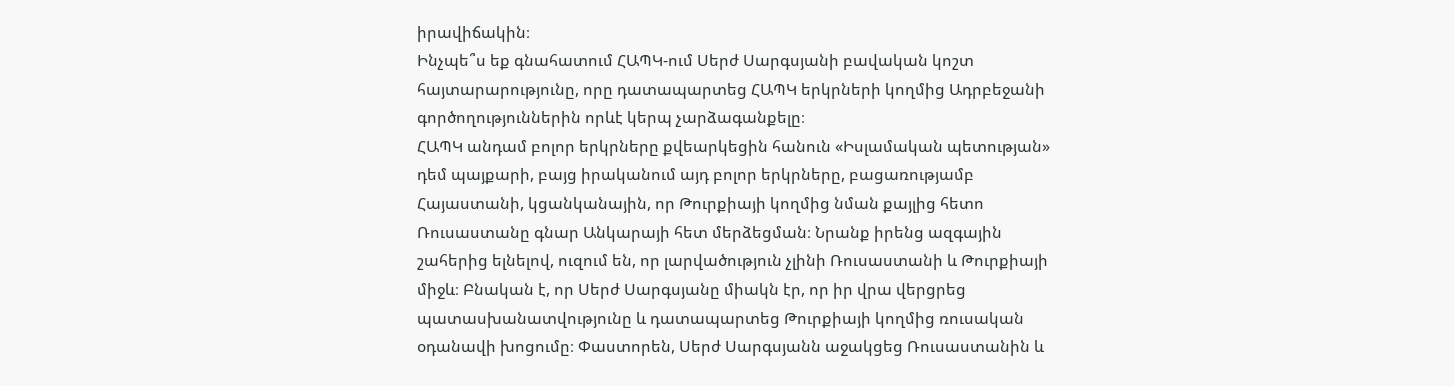իրավիճակին։
Ինչպե՞ս եք գնահատում ՀԱՊԿ-ում Սերժ Սարգսյանի բավական կոշտ հայտարարությունը, որը դատապարտեց ՀԱՊԿ երկրների կողմից Ադրբեջանի գործողություններին որևէ կերպ չարձագանքելը։
ՀԱՊԿ անդամ բոլոր երկրները քվեարկեցին հանուն «Իսլամական պետության» դեմ պայքարի, բայց իրականում այդ բոլոր երկրները, բացառությամբ Հայաստանի, կցանկանային, որ Թուրքիայի կողմից նման քայլից հետո Ռուսաստանը գնար Անկարայի հետ մերձեցման։ Նրանք իրենց ազգային շահերից ելնելով, ուզում են, որ լարվածություն չլինի Ռուսաստանի և Թուրքիայի միջև։ Բնական է, որ Սերժ Սարգսյանը միակն էր, որ իր վրա վերցրեց պատասխանատվությունը և դատապարտեց Թուրքիայի կողմից ռուսական օդանավի խոցումը։ Փաստորեն, Սերժ Սարգսյանն աջակցեց Ռուսաստանին և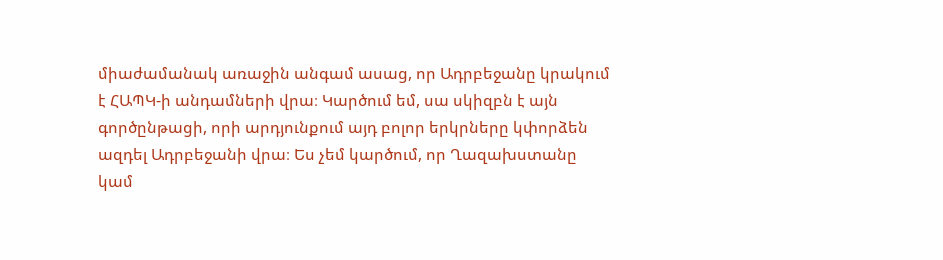միաժամանակ առաջին անգամ ասաց, որ Ադրբեջանը կրակում է ՀԱՊԿ-ի անդամների վրա։ Կարծում եմ, սա սկիզբն է այն գործընթացի, որի արդյունքում այդ բոլոր երկրները կփորձեն ազդել Ադրբեջանի վրա։ Ես չեմ կարծում, որ Ղազախստանը կամ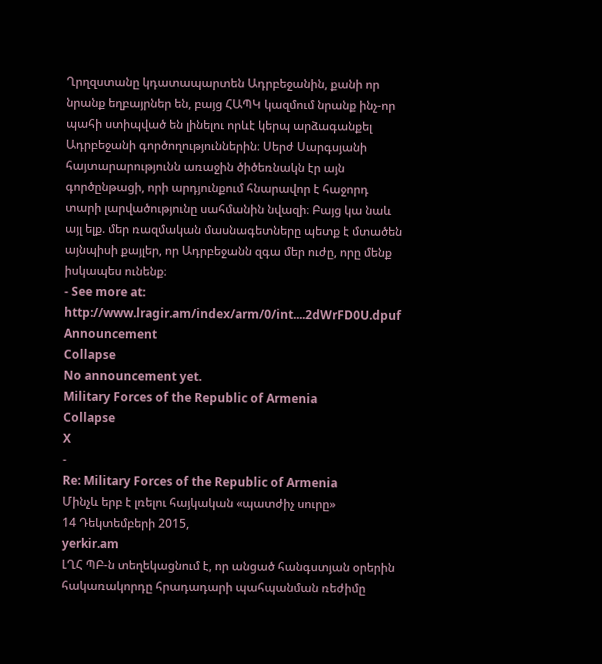Ղրղզստանը կդատապարտեն Ադրբեջանին, քանի որ նրանք եղբայրներ են, բայց ՀԱՊԿ կազմում նրանք ինչ-որ պահի ստիպված են լինելու որևէ կերպ արձագանքել Ադրբեջանի գործողություններին։ Սերժ Սարգսյանի հայտարարությունն առաջին ծիծեռնակն էր այն գործընթացի, որի արդյունքում հնարավոր է հաջորդ տարի լարվածությունը սահմանին նվազի։ Բայց կա նաև այլ ելք. մեր ռազմական մասնագետները պետք է մտածեն այնպիսի քայլեր, որ Ադրբեջանն զգա մեր ուժը, որը մենք իսկապես ունենք։
- See more at: http://www.lragir.am/index/arm/0/int....2dWrFD0U.dpuf
Announcement
Collapse
No announcement yet.
Military Forces of the Republic of Armenia
Collapse
X
-
Re: Military Forces of the Republic of Armenia
Մինչև երբ է լռելու հայկական «պատժիչ սուրը»
14 Դեկտեմբերի 2015,
yerkir.am
ԼՂՀ ՊԲ-ն տեղեկացնում է, որ անցած հանգստյան օրերին հակառակորդը հրադադարի պահպանման ռեժիմը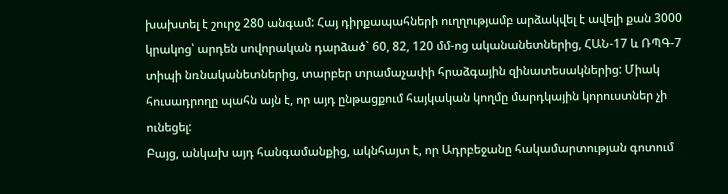խախտել է շուրջ 280 անգամ: Հայ դիրքապահների ուղղությամբ արձակվել է ավելի քան 3000 կրակոց՝ արդեն սովորական դարձած` 60, 82, 120 մմ-ոց ականանետներից, ՀԱՆ-17 և ՌՊԳ-7 տիպի նռնականետներից, տարբեր տրամաչափի հրաձգային զինատեսակներից: Միակ հուսադրողը պահն այն է, որ այդ ընթացքում հայկական կողմը մարդկային կորուստներ չի ունեցել:
Բայց, անկախ այդ հանգամանքից, ակնհայտ է, որ Ադրբեջանը հակամարտության գոտում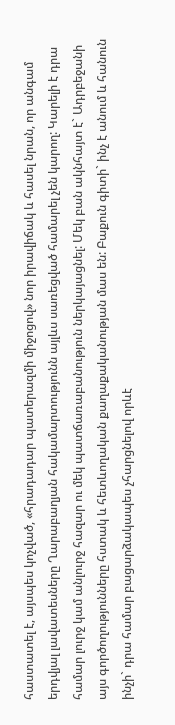հաստատել է, այսպես կոչված, «հրադադար պատերազմի միջոցով» նոր իրավիճակ և հասել նրան, որ անգամ երդվյալ լավատեսները Ղարաբաղյան հակամարտությունն այլևս սառեցված համարել չեն կարող: Կարելի է դրա համար լուրջ կամ անլուրջ հազար ու մեկ պատճառաբանություն ներկայացնել: Մեկ բան ակնհայտ է` Ադրբեջանի այս գործողությունները հստակ և հետևողական քաղաքականության մաս են: Բաքուն գիտի` ինչ է անում և հանուն ինչի` դրա համար բացարձակապես չհարցնելով որևէ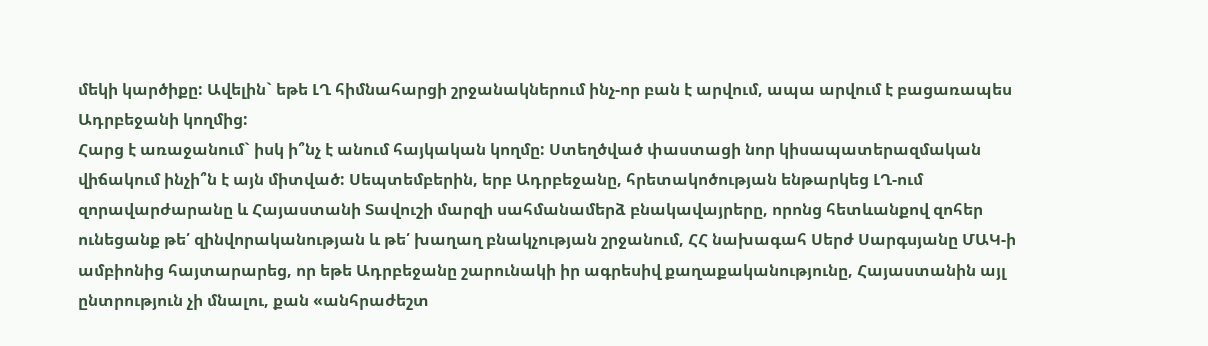մեկի կարծիքը: Ավելին` եթե ԼՂ հիմնահարցի շրջանակներում ինչ-որ բան է արվում, ապա արվում է բացառապես Ադրբեջանի կողմից:
Հարց է առաջանում` իսկ ի՞նչ է անում հայկական կողմը: Ստեղծված փաստացի նոր կիսապատերազմական վիճակում ինչի՞ն է այն միտված: Սեպտեմբերին, երբ Ադրբեջանը, հրետակոծության ենթարկեց ԼՂ-ում զորավարժարանը և Հայաստանի Տավուշի մարզի սահմանամերձ բնակավայրերը, որոնց հետևանքով զոհեր ունեցանք թե՛ զինվորականության և թե՛ խաղաղ բնակչության շրջանում, ՀՀ նախագահ Սերժ Սարգսյանը ՄԱԿ-ի ամբիոնից հայտարարեց, որ եթե Ադրբեջանը շարունակի իր ագրեսիվ քաղաքականությունը, Հայաստանին այլ ընտրություն չի մնալու, քան «անհրաժեշտ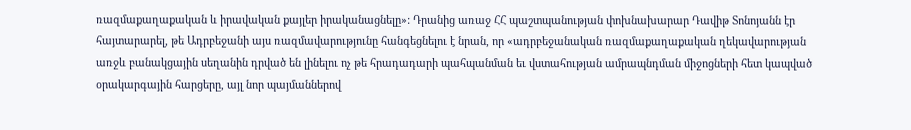ռազմաքաղաքական և իրավական քայլեր իրականացնելը»: Դրանից առաջ ՀՀ պաշտպանության փոխնախարար Դավիթ Տոնոյանն էր հայտարարել, թե Ադրբեջանի այս ռազմավարությունը հանգեցնելու է նրան, որ «ադրբեջանական ռազմաքաղաքական ղեկավարության առջև բանակցային սեղանին դրված են լինելու ոչ թե հրադադարի պահպանման եւ վստահության ամրապնդման միջոցների հետ կապված օրակարգային հարցերը, այլ նոր պայմաններով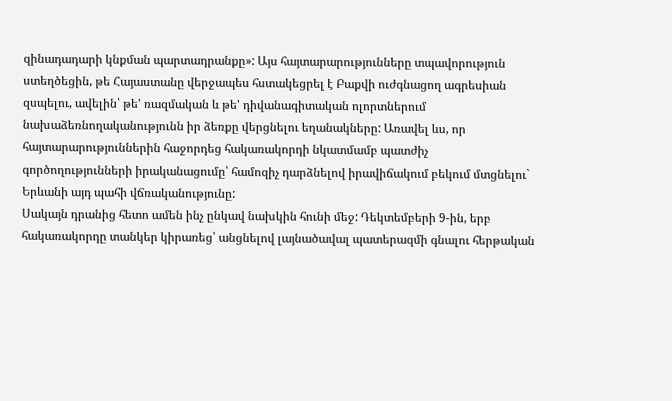զինադադարի կնքման պարտադրանքը»: Այս հայտարարությունները տպավորություն ստեղծեցին, թե Հայաստանը վերջապես հստակեցրել է Բաքվի ուժգնացող ագրեսիան զսպելու, ավելին՝ թե' ռազմական և թե' դիվանագիտական ոլորտներում նախաձեռնողականությունն իր ձեռքը վերցնելու եղանակները: Առավել ևս, որ հայտարարություններին հաջորդեց հակառակորդի նկատմամբ պատժիչ գործողությունների իրականացումը՝ համոզիչ դարձնելով իրավիճակում բեկում մտցնելու` Երևանի այդ պահի վճռականությունը:
Սակայն դրանից հետո ամեն ինչ ընկավ նախկին հունի մեջ: Դեկտեմբերի 9-ին, երբ հակառակորդը տանկեր կիրառեց՝ անցնելով լայնածավալ պատերազմի գնալու հերթական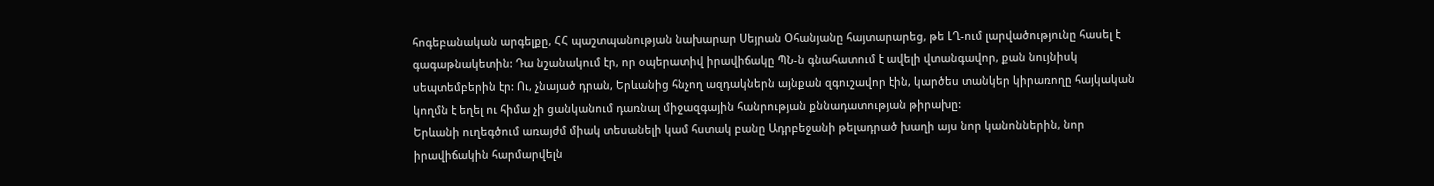հոգեբանական արգելքը, ՀՀ պաշտպանության նախարար Սեյրան Օհանյանը հայտարարեց, թե ԼՂ-ում լարվածությունը հասել է գագաթնակետին: Դա նշանակում էր, որ օպերատիվ իրավիճակը ՊՆ-ն գնահատում է ավելի վտանգավոր, քան նույնիսկ սեպտեմբերին էր: Ու, չնայած դրան, Երևանից հնչող ազդակներն այնքան զգուշավոր էին, կարծես տանկեր կիրառողը հայկական կողմն է եղել ու հիմա չի ցանկանում դառնալ միջազգային հանրության քննադատության թիրախը:
Երևանի ուղեգծում առայժմ միակ տեսանելի կամ հստակ բանը Ադրբեջանի թելադրած խաղի այս նոր կանոններին, նոր իրավիճակին հարմարվելն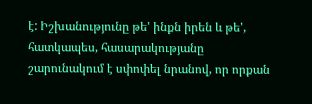է: Իշխանությունը թե' ինքն իրեն և թե', հատկապես, հասարակությանը շարունակում է սփոփել նրանով, որ որքան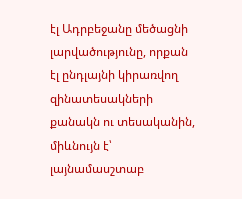էլ Ադրբեջանը մեծացնի լարվածությունը, որքան էլ ընդլայնի կիրառվող զինատեսակների քանակն ու տեսականին, միևնույն է՝ լայնամասշտաբ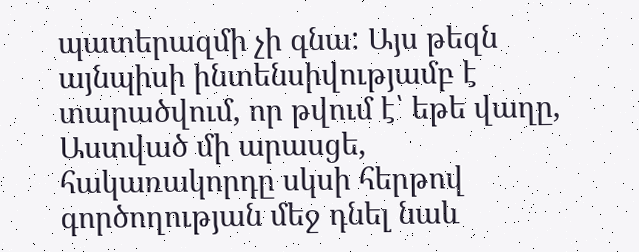պատերազմի չի գնա: Այս թեզն այնպիսի ինտենսիվությամբ է տարածվում, որ թվում է՝ եթե վաղը, Աստված մի արասցե, հակառակորդը սկսի հերթով գործողության մեջ դնել նաև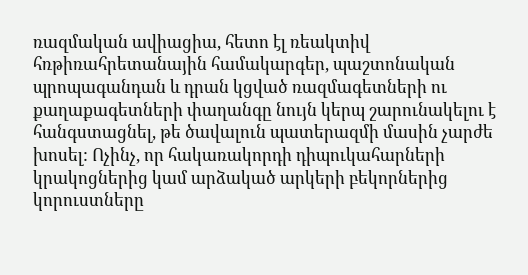ռազմական ավիացիա, հետո էլ ռեակտիվ հռթիռահրետանային համակարգեր, պաշտոնական պրոպագանդան և դրան կցված ռազմագետների ու քաղաքագետների փաղանգը նույն կերպ շարունակելու է հանգստացնել, թե ծավալուն պատերազմի մասին չարժե խոսել: Ոչինչ, որ հակառակորդի դիպուկահարների կրակոցներից կամ արձակած արկերի բեկորներից կորուստները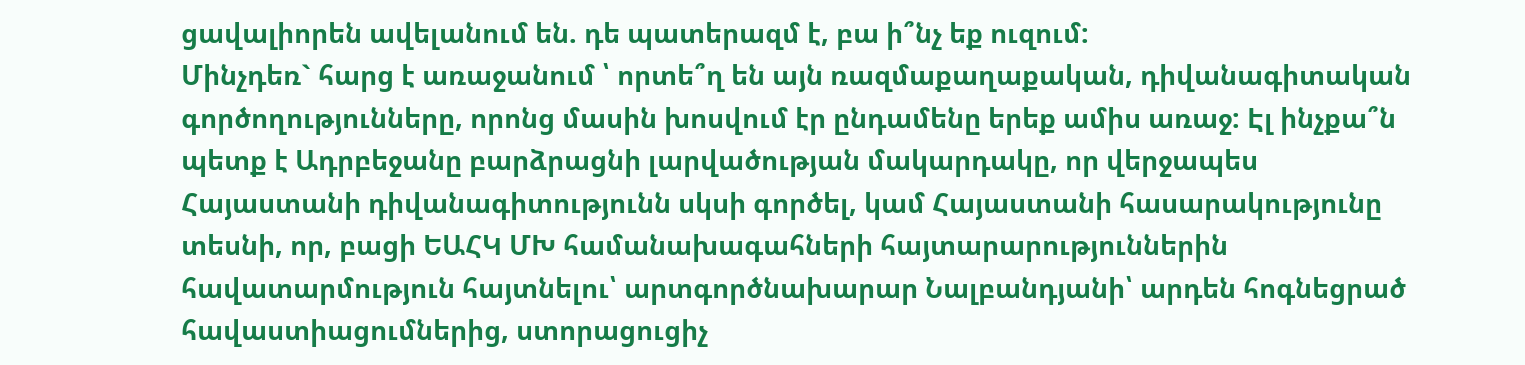ցավալիորեն ավելանում են. դե պատերազմ է, բա ի՞նչ եք ուզում:
Մինչդեռ` հարց է առաջանում ՝ որտե՞ղ են այն ռազմաքաղաքական, դիվանագիտական գործողությունները, որոնց մասին խոսվում էր ընդամենը երեք ամիս առաջ: Էլ ինչքա՞ն պետք է Ադրբեջանը բարձրացնի լարվածության մակարդակը, որ վերջապես Հայաստանի դիվանագիտությունն սկսի գործել, կամ Հայաստանի հասարակությունը տեսնի, որ, բացի ԵԱՀԿ ՄԽ համանախագահների հայտարարություններին հավատարմություն հայտնելու՝ արտգործնախարար Նալբանդյանի՝ արդեն հոգնեցրած հավաստիացումներից, ստորացուցիչ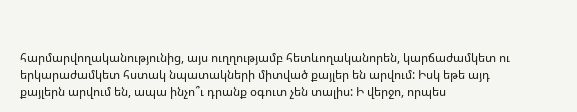հարմարվողականությունից, այս ուղղությամբ հետևողականորեն, կարճաժամկետ ու երկարաժամկետ հստակ նպատակների միտված քայլեր են արվում: Իսկ եթե այդ քայլերն արվում են, ապա ինչո՞ւ դրանք օգուտ չեն տալիս: Ի վերջո, որպես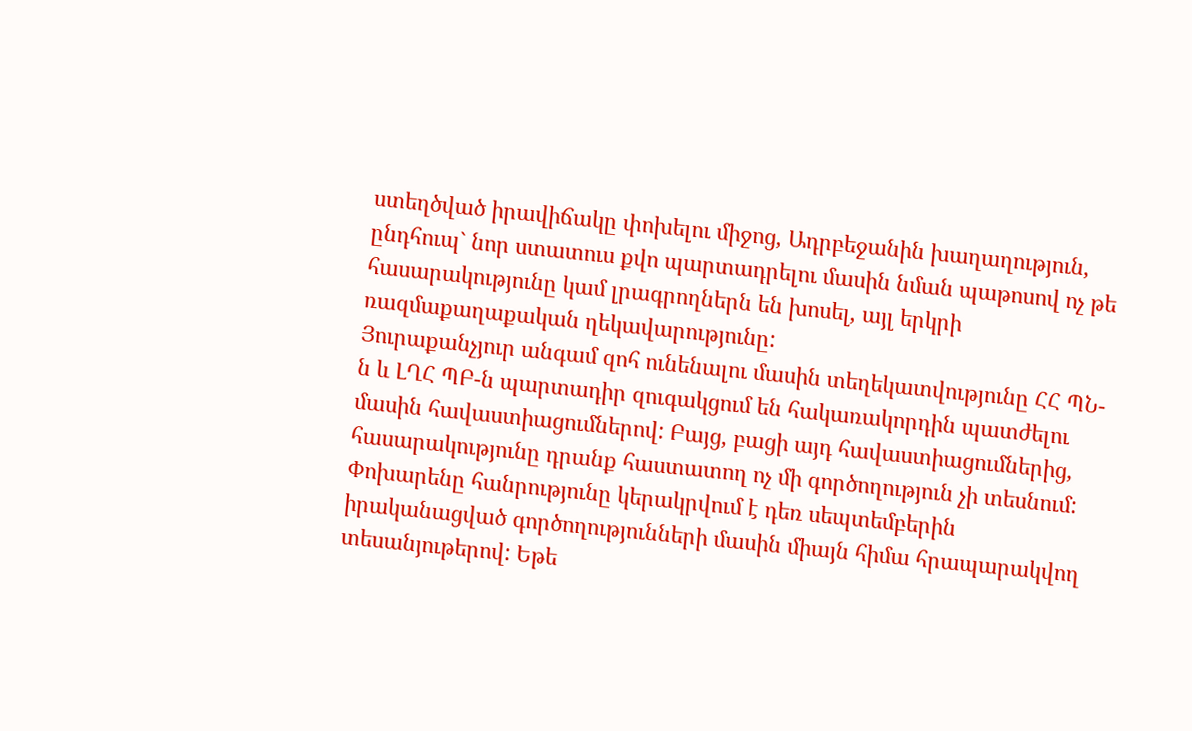ստեղծված իրավիճակը փոխելու միջոց, Ադրբեջանին խաղաղություն, ընդհուպ` նոր ստատուս քվո պարտադրելու մասին նման պաթոսով ոչ թե հասարակությունը կամ լրագրողներն են խոսել, այլ երկրի ռազմաքաղաքական ղեկավարությունը:
Յուրաքանչյուր անգամ զոհ ունենալու մասին տեղեկատվությունը ՀՀ ՊՆ-ն և ԼՂՀ ՊԲ-ն պարտադիր զուգակցում են հակառակորդին պատժելու մասին հավաստիացումներով: Բայց, բացի այդ հավաստիացումներից, հասարակությունը դրանք հաստատող ոչ մի գործողություն չի տեսնում: Փոխարենը հանրությունը կերակրվում է դեռ սեպտեմբերին իրականացված գործողությունների մասին միայն հիմա հրապարակվող տեսանյութերով: Եթե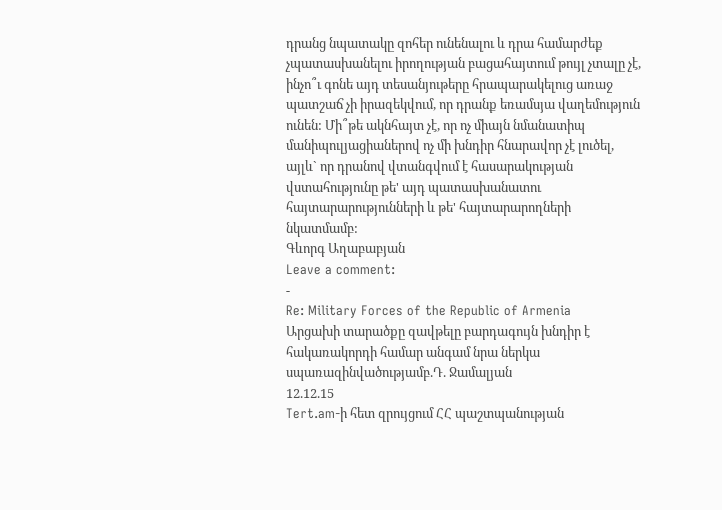դրանց նպատակը զոհեր ունենալու և դրա համարժեք չպատասխանելու իրողության բացահայտում թույլ չտալը չէ, ինչո՞ւ գոնե այդ տեսանյութերը հրապարակելուց առաջ պատշաճ չի իրազեկվում, որ դրանք եռամսյա վաղեմություն ունեն: Մի՞թե ակնհայտ չէ, որ ոչ միայն նմանատիպ մանիպուլյացիաներով ոչ մի խնդիր հնարավոր չէ լուծել, այլև` որ դրանով վտանգվում է հասարակության վստահությունը թե' այդ պատասխանատու հայտարարությունների և թե' հայտարարողների նկատմամբ:
Գևորգ Աղաբաբյան
Leave a comment:
-
Re: Military Forces of the Republic of Armenia
Արցախի տարածքը զավթելը բարդագույն խնդիր է հակառակորդի համար անգամ նրա ներկա սպառազինվածությամբ.Դ. Ջամալյան
12.12.15
Tert.am-ի հետ զրույցում ՀՀ պաշտպանության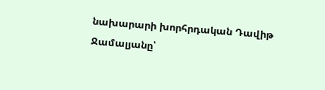նախարարի խորհրդական Դավիթ Ջամալյանը՝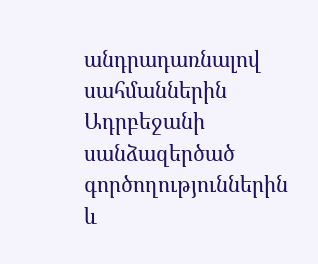անդրադառնալով սահմաններին Ադրբեջանի սանձազերծած գործողություններին և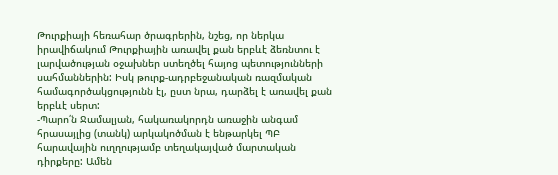Թուրքիայի հեռահար ծրագրերին, նշեց, որ ներկա իրավիճակում Թուրքիային առավել քան երբևէ ձեռնտու է լարվածության օջախներ ստեղծել հայոց պետությունների սահմաններին: Իսկ թուրք-ադրբեջանական ռազմական համագործակցությունն էլ, ըստ նրա, դարձել է առավել քան երբևէ սերտ:
-Պարո՛ն Ջամալյան, հակառակորդն առաջին անգամ հրասայլից (տանկ) արկակոծման է ենթարկել ՊԲ հարավային ուղղությամբ տեղակայված մարտական դիրքերը: Ամեն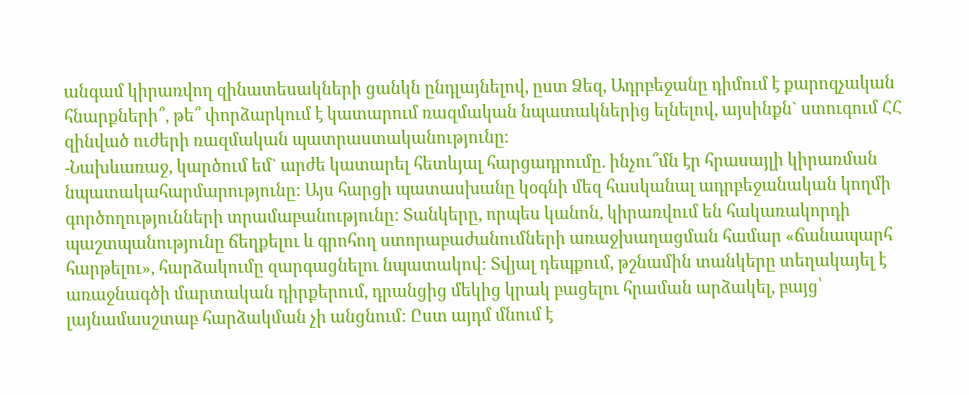անգամ կիրառվող զինատեսակների ցանկն ընդլայնելով, ըստ Ձեզ, Ադրբեջանը դիմում է քարոզչական հնարքների՞, թե՞ փորձարկում է կատարում ռազմական նպատակներից ելնելով, այսինքն` ստուգում ՀՀ զինված ուժերի ռազմական պատրաստականությունը։
-Նախևառաջ, կարծում եմ` արժե կատարել հետևյալ հարցադրումը. ինչու՞մն էր հրասայլի կիրառման նպատակահարմարությունը: Այս հարցի պատասխանը կօգնի մեզ հասկանալ ադրբեջանական կողմի գործողությունների տրամաբանությունը: Տանկերը, որպես կանոն, կիրառվում են հակառակորդի պաշտպանությունը ճեղքելու և գրոհող ստորաբաժանումների առաջխաղացման համար «ճանապարհ հարթելու», հարձակումը զարգացնելու նպատակով: Տվյալ դեպքում, թշնամին տանկերը տեղակայել է առաջնագծի մարտական դիրքերում, դրանցից մեկից կրակ բացելու հրաման արձակել, բայց՝ լայնամասշտաբ հարձակման չի անցնում: Ըստ այդմ մնում է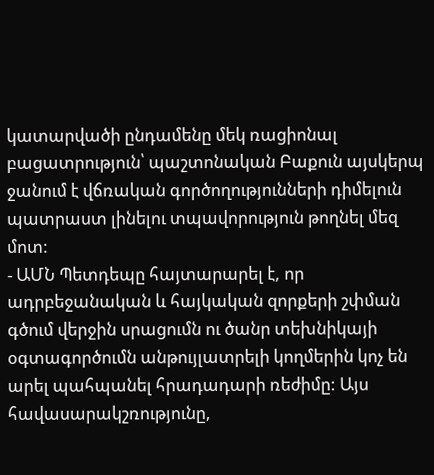կատարվածի ընդամենը մեկ ռացիոնալ բացատրություն՝ պաշտոնական Բաքուն այսկերպ ջանում է վճռական գործողությունների դիմելուն պատրաստ լինելու տպավորություն թողնել մեզ մոտ:
- ԱՄՆ Պետդեպը հայտարարել է, որ ադրբեջանական և հայկական զորքերի շփման գծում վերջին սրացումն ու ծանր տեխնիկայի օգտագործումն անթույլատրելի կողմերին կոչ են արել պահպանել հրադադարի ռեժիմը: Այս հավասարակշռությունը,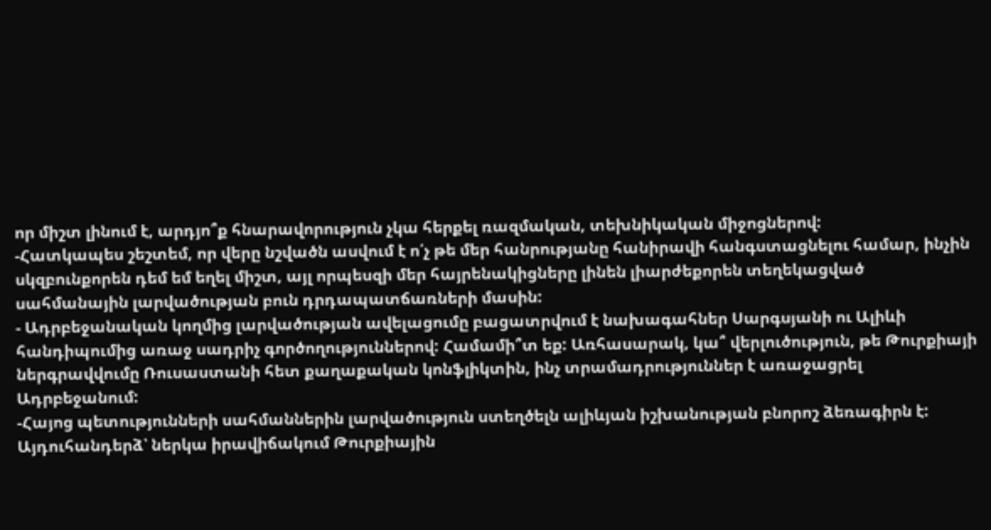որ միշտ լինում է, արդյո՞ք հնարավորություն չկա հերքել ռազմական, տեխնիկական միջոցներով:
-Հատկապես շեշտեմ, որ վերը նշվածն ասվում է ո՛չ թե մեր հանրությանը հանիրավի հանգստացնելու համար, ինչին սկզբունքորեն դեմ եմ եղել միշտ, այլ որպեսզի մեր հայրենակիցները լինեն լիարժեքորեն տեղեկացված սահմանային լարվածության բուն դրդապատճառների մասին:
- Ադրբեջանական կողմից լարվածության ավելացումը բացատրվում է նախագահներ Սարգսյանի ու Ալիևի հանդիպումից առաջ սադրիչ գործողություններով: Համամի՞տ եք: Առհասարակ, կա՞ վերլուծություն, թե Թուրքիայի ներգրավվումը Ռուսաստանի հետ քաղաքական կոնֆլիկտին, ինչ տրամադրություններ է առաջացրել Ադրբեջանում:
-Հայոց պետությունների սահմաններին լարվածություն ստեղծելն ալիևյան իշխանության բնորոշ ձեռագիրն է: Այդուհանդերձ՝ ներկա իրավիճակում Թուրքիային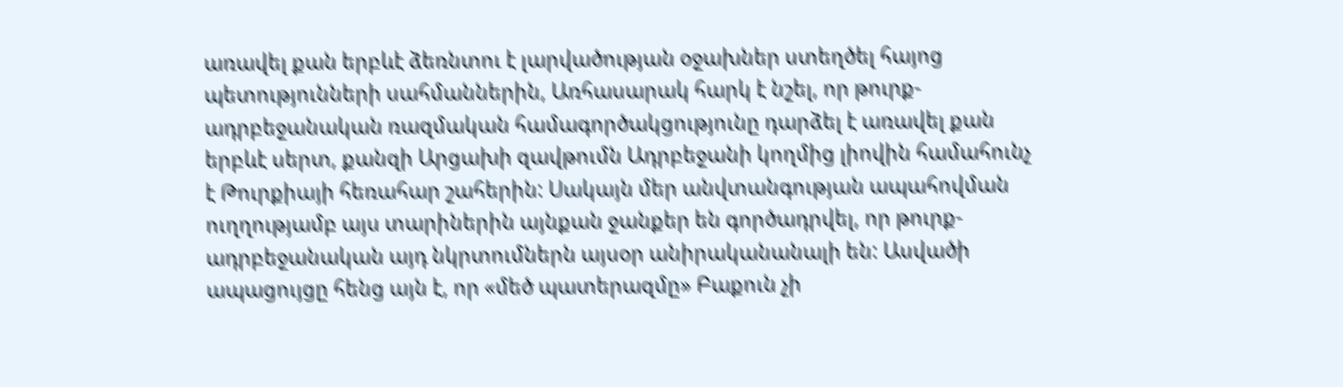առավել քան երբևէ ձեռնտու է լարվածության օջախներ ստեղծել հայոց պետությունների սահմաններին, Առհասարակ հարկ է նշել, որ թուրք-ադրբեջանական ռազմական համագործակցությունը դարձել է առավել քան երբևէ սերտ, քանզի Արցախի զավթումն Ադրբեջանի կողմից լիովին համահունչ է Թուրքիայի հեռահար շահերին: Սակայն մեր անվտանգության ապահովման ուղղությամբ այս տարիներին այնքան ջանքեր են գործադրվել, որ թուրք-ադրբեջանական այդ նկրտումներն այսօր անիրականանալի են: Ասվածի ապացույցը հենց այն է, որ «մեծ պատերազմը» Բաքուն չի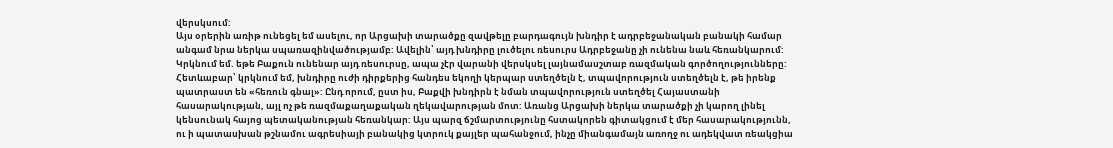վերսկսում:
Այս օրերին առիթ ունեցել եմ ասելու, որ Արցախի տարածքը զավթելը բարդագույն խնդիր է ադրբեջանական բանակի համար անգամ նրա ներկա սպառազինվածությամբ: Ավելին՝ այդ խնդիրը լուծելու ռեսուրս Ադրբեջանը չի ունենա նաև հեռանկարում: Կրկնում եմ. եթե Բաքուն ունենար այդ ռեսուրսը, ապա չէր վարանի վերսկսել լայնամասշտաբ ռազմական գործողությունները: Հետևաբար՝ կրկնում եմ, խնդիրը ուժի դիրքերից հանդես եկողի կերպար ստեղծելն է, տպավորություն ստեղծելն է, թե իրենք պատրաստ են «հեռուն գնալ»: Ընդ որում, ըստ իս, Բաքվի խնդիրն է նման տպավորություն ստեղծել Հայաստանի հասարակության, այլ ոչ թե ռազմաքաղաքական ղեկավարության մոտ: Առանց Արցախի ներկա տարածքի չի կարող լինել կենսունակ հայոց պետականության հեռանկար: Այս պարզ ճշմարտությունը հստակորեն գիտակցում է մեր հասարակությունն, ու ի պատասխան թշնամու ագրեսիայի բանակից կտրուկ քայլեր պահանջում, ինչը միանգամայն առողջ ու ադեկվատ ռեակցիա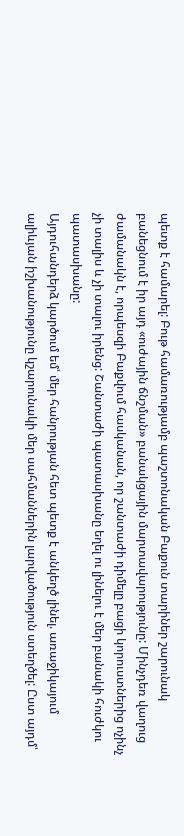պետք է համարել: Բութ համառությամբ պաշտոնական Բաքուն տարիներ շարունակ բանեցնում է իր այդ «ուժային ճնշման» բանակցային մարտավարությունը: Մինչդեռ վաղուց ժամանակն է, որպեսզի Բաքվում հասկանան, որ շանտաժի դիմելը բացի կորուստներից ոչինչ չի տալիս և չի տալու իրենց: Շանտաժի պատասխանը եղել ու լինելու է մեր բանակի հուժկու պատասխանը:
Այդուհանդերձ կարծում եմ՝ մեր հանրության հետ պետք է անկեղծ լինել. առաջիկայում ալիևյան իշխանությունը կշարունակի մեր սահմաններին լարվածություն ստեղծել: Ըստ այդմ՝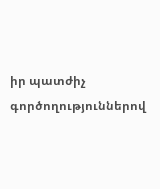իր պատժիչ գործողություններով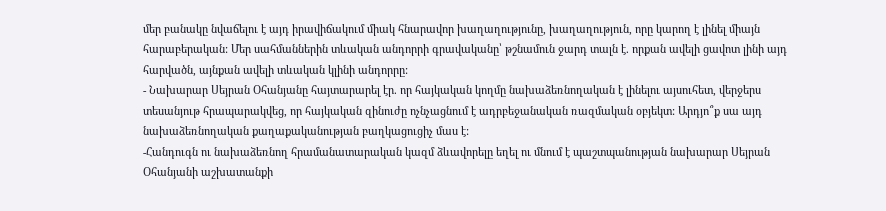մեր բանակը նվաճելու է այդ իրավիճակում միակ հնարավոր խաղաղությունը, խաղաղություն, որը կարող է լինել միայն հարաբերական: Մեր սահմաններին տևական անդորրի գրավականը՝ թշնամուն ջարդ տալն է. որքան ավելի ցավոտ լինի այդ հարվածն, այնքան ավելի տևական կլինի անդորրը:
- Նախարար Սեյրան Օհանյանը հայտարարել էր. որ հայկական կողմը նախաձեռնողական է լինելու այսուհետ, վերջերս տեսանյութ հրապարակվեց, որ հայկական զինուժը ոչնչացնում է ադրբեջանական ռազմական օբյեկտ: Արդյո՞ք սա այդ նախաձեռնողական քաղաքականության բաղկացուցիչ մաս է:
-Հանդուգն ու նախաձեռնող հրամանատարական կազմ ձևավորելը եղել ու մնում է պաշտպանության նախարար Սեյրան Օհանյանի աշխատանքի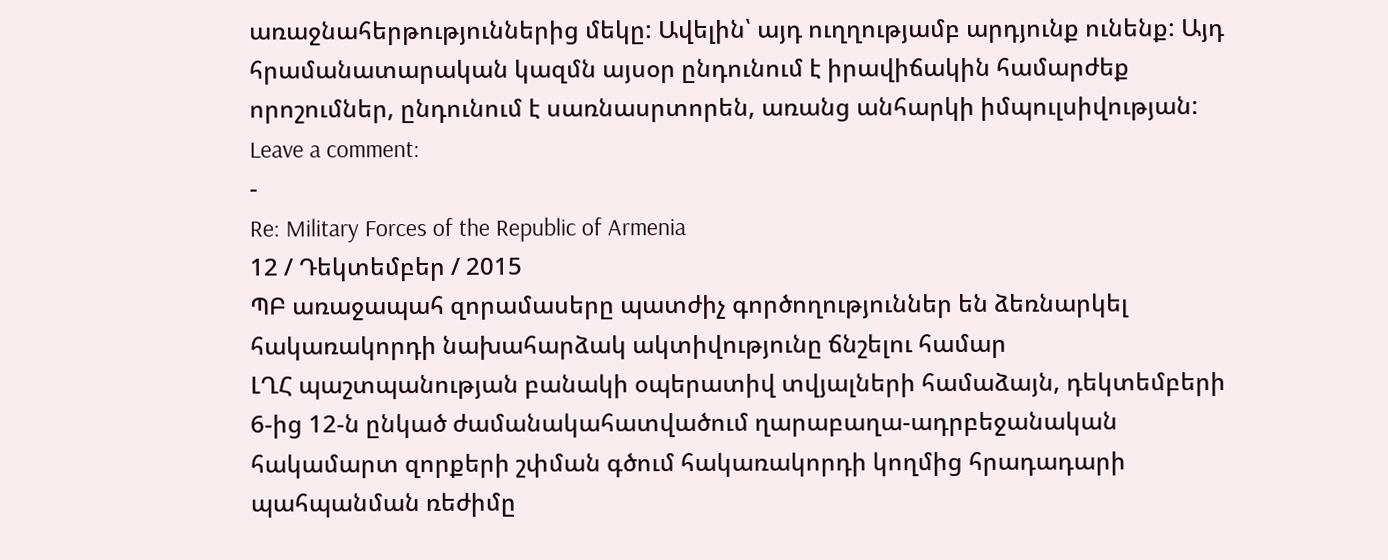առաջնահերթություններից մեկը: Ավելին՝ այդ ուղղությամբ արդյունք ունենք: Այդ հրամանատարական կազմն այսօր ընդունում է իրավիճակին համարժեք որոշումներ, ընդունում է սառնասրտորեն, առանց անհարկի իմպուլսիվության:
Leave a comment:
-
Re: Military Forces of the Republic of Armenia
12 / Դեկտեմբեր / 2015
ՊԲ առաջապահ զորամասերը պատժիչ գործողություններ են ձեռնարկել հակառակորդի նախահարձակ ակտիվությունը ճնշելու համար
ԼՂՀ պաշտպանության բանակի օպերատիվ տվյալների համաձայն, դեկտեմբերի 6-ից 12-ն ընկած ժամանակահատվածում ղարաբաղա-ադրբեջանական հակամարտ զորքերի շփման գծում հակառակորդի կողմից հրադադարի պահպանման ռեժիմը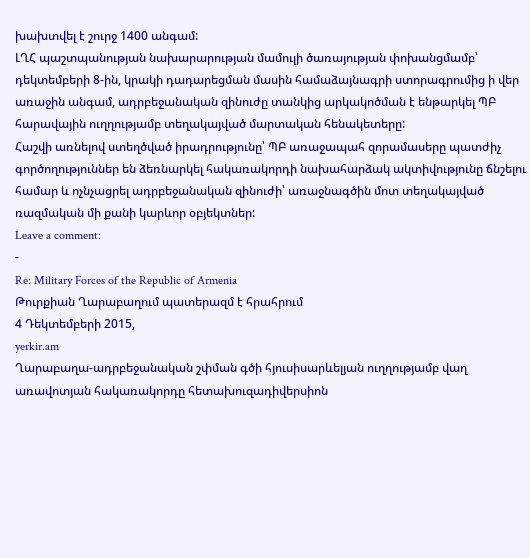խախտվել է շուրջ 1400 անգամ:
ԼՂՀ պաշտպանության նախարարության մամուլի ծառայության փոխանցմամբ՝ դեկտեմբերի 8-ին, կրակի դադարեցման մասին համաձայնագրի ստորագրումից ի վեր առաջին անգամ, ադրբեջանական զինուժը տանկից արկակոծման է ենթարկել ՊԲ հարավային ուղղությամբ տեղակայված մարտական հենակետերը:
Հաշվի առնելով ստեղծված իրադրությունը՝ ՊԲ առաջապահ զորամասերը պատժիչ գործողություններ են ձեռնարկել հակառակորդի նախահարձակ ակտիվությունը ճնշելու համար և ոչնչացրել ադրբեջանական զինուժի՝ առաջնագծին մոտ տեղակայված ռազմական մի քանի կարևոր օբյեկտներ:
Leave a comment:
-
Re: Military Forces of the Republic of Armenia
Թուրքիան Ղարաբաղում պատերազմ է հրահրում
4 Դեկտեմբերի 2015,
yerkir.am
Ղարաբաղա-ադրբեջանական շփման գծի հյուսիսարևելյան ուղղությամբ վաղ առավոտյան հակառակորդը հետախուզադիվերսիոն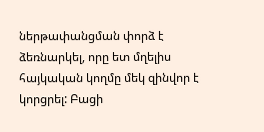ներթափանցման փորձ է ձեռնարկել, որը ետ մղելիս հայկական կողմը մեկ զինվոր է կորցրել: Բացի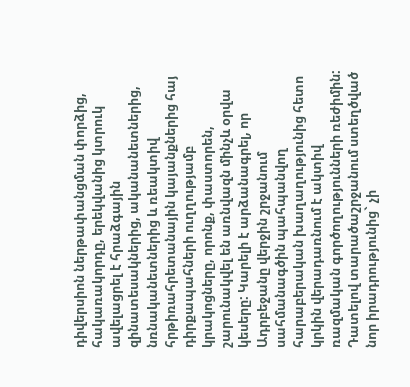դիվերսիոն ներթափանցման փորձից, հակառակորդը, երեկվանից կտրուկ ավելացրել է հրաձգային զինատեսակներից, ականանետներից, նռնականետներից և ռեակտիվ հրթիռահրետանային կայանքներից հայ դիրքապահների ուղղությամբ կրակոցները, որոնք, փաստորեն, շարունակվել են առնվազն մինչև օրվա կեսերը: Կարելի է արձանագրել, որ Ադրբեջանը վերջին շրջանում սահմանագծին պահպանվող հարաբերական խաղաղությունից հետո կրկին վերադառնում է ակտիվ ռազմական գործողությունների ռեժիմին: Դատելով տարածաշրջանում ստեղծված նոր իրադրությունից` չի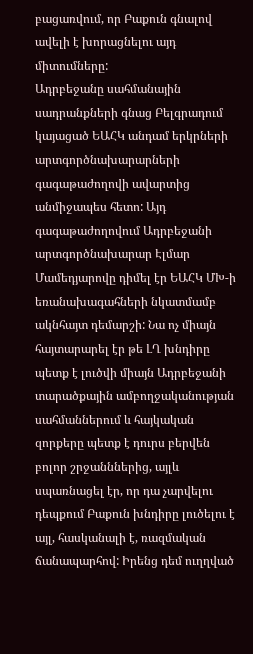բացառվում, որ Բաքուն գնալով ավելի է խորացնելու այդ միտումները:
Ադրբեջանը սահմանային սադրանքների գնաց Բելգրադում կայացած ԵԱՀԿ անդամ երկրների արտգործնախարարների գագաթաժողովի ավարտից անմիջապես հետո: Այդ գագաթաժողովում Ադրբեջանի արտգործնախարար Էլմար Մամեդյարովը դիմել էր ԵԱՀԿ ՄԽ-ի եռանախագահների նկատմամբ ակնհայտ դեմարշի: Նա ոչ միայն հայտարարել էր թե ԼՂ խնդիրը պետք է լուծվի միայն Ադրբեջանի տարածքային ամբողջականության սահմաններում և հայկական զորքերը պետք է դուրս բերվեն բոլոր շրջանններից, այլև սպառնացել էր, որ դա չարվելու դեպքում Բաքուն խնդիրը լուծելու է այլ, հասկանալի է, ռազմական ճանապարհով: Իրենց դեմ ուղղված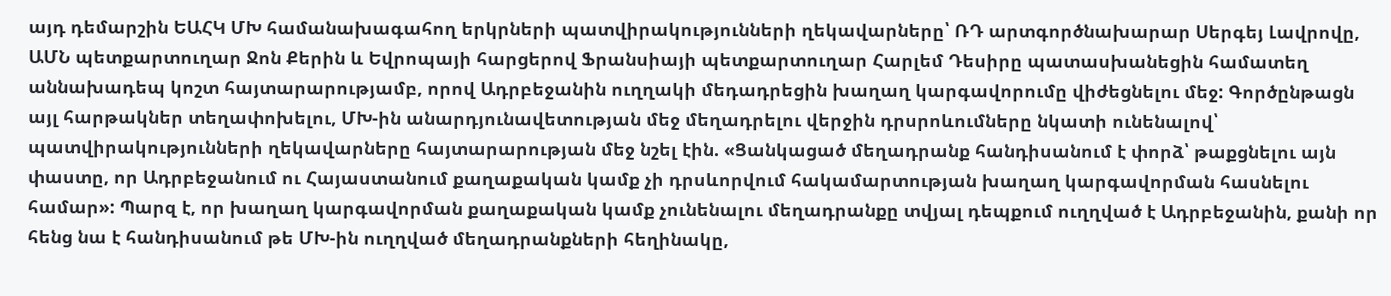այդ դեմարշին ԵԱՀԿ ՄԽ համանախագահող երկրների պատվիրակությունների ղեկավարները՝ ՌԴ արտգործնախարար Սերգեյ Լավրովը, ԱՄՆ պետքարտուղար Ջոն Քերին և Եվրոպայի հարցերով Ֆրանսիայի պետքարտուղար Հարլեմ Դեսիրը պատասխանեցին համատեղ աննախադեպ կոշտ հայտարարությամբ, որով Ադրբեջանին ուղղակի մեդադրեցին խաղաղ կարգավորումը վիժեցնելու մեջ: Գործընթացն այլ հարթակներ տեղափոխելու, ՄԽ-ին անարդյունավետության մեջ մեղադրելու վերջին դրսրոևումները նկատի ունենալով՝ պատվիրակությունների ղեկավարները հայտարարության մեջ նշել էին. «Ցանկացած մեղադրանք հանդիսանում է փորձ՝ թաքցնելու այն փաստը, որ Ադրբեջանում ու Հայաստանում քաղաքական կամք չի դրսևորվում հակամարտության խաղաղ կարգավորման հասնելու համար»: Պարզ է, որ խաղաղ կարգավորման քաղաքական կամք չունենալու մեղադրանքը տվյալ դեպքում ուղղված է Ադրբեջանին, քանի որ հենց նա է հանդիսանում թե ՄԽ-ին ուղղված մեղադրանքների հեղինակը,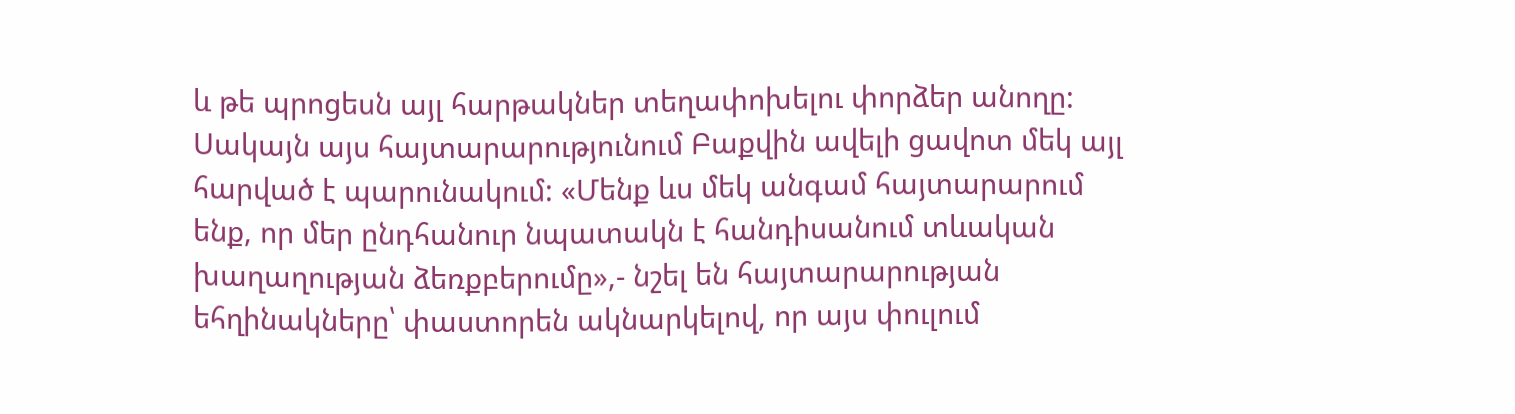և թե պրոցեսն այլ հարթակներ տեղափոխելու փորձեր անողը:
Սակայն այս հայտարարությունում Բաքվին ավելի ցավոտ մեկ այլ հարված է պարունակում: «Մենք ևս մեկ անգամ հայտարարում ենք, որ մեր ընդհանուր նպատակն է հանդիսանում տևական խաղաղության ձեռքբերումը»,- նշել են հայտարարության եհղինակները՝ փաստորեն ակնարկելով, որ այս փուլում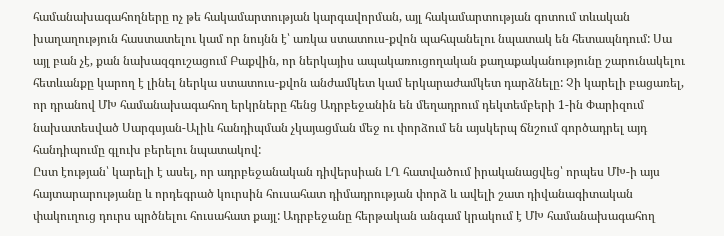համանախագահողները ոչ թե հակամարտության կարգավորման, այլ հակամարտության գոտում տևական խաղաղություն հաստատելու կամ որ նույնն է՝ առկա ստատուս-քվոն պահպանելու նպատակ են հետապնդում: Սա այլ բան չէ, քան նախազգուշացում Բաքվին, որ ներկայիս ապակառուցողական քաղաքականությունը շարունակելու հետևանքը կարող է լինել ներկա ստատուս-քվոն անժամկետ կամ երկարաժամկետ դարձնելը: Չի կարելի բացառել, որ դրանով ՄԽ համանախագահող երկրները հենց Ադրբեջանին են մեղադրում դեկտեմբերի 1-ին Փարիզում նախատեսված Սարգսյան-Ալիև հանդիպման չկայացման մեջ ու փորձում են այսկերպ ճնշում գործադրել այդ հանդիպումը գլուխ բերելու նպատակով:
Ըստ էության՝ կարելի է ասել, որ ադրբեջանական դիվերսիան ԼՂ հատվածում իրականացվեց՝ որպես ՄԽ-ի այս հայտարարությանը և որդեգրած կուրսին հուսահատ դիմադրության փորձ և ավելի շատ դիվանագիտական փակուղուց դուրս պրծնելու հուսահատ քայլ: Ադրբեջանը հերթական անգամ կրակում է ՄԽ համանախագահող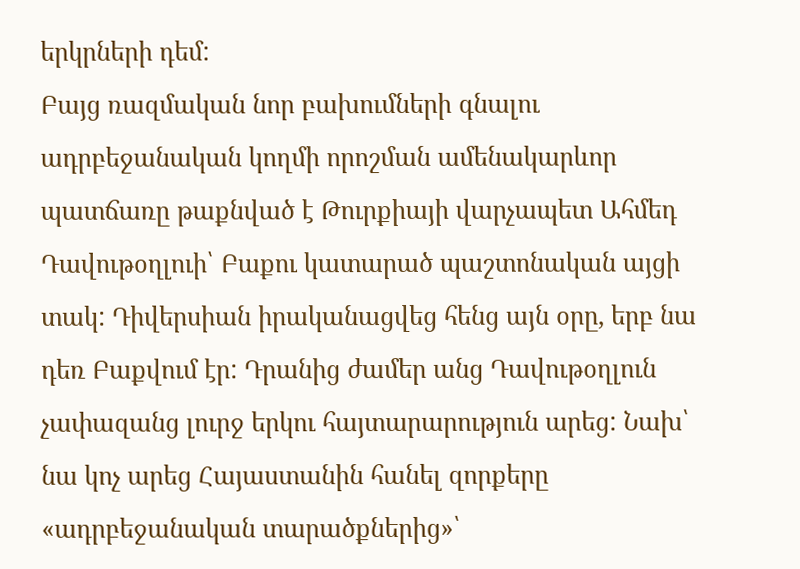երկրների դեմ:
Բայց ռազմական նոր բախումների գնալու ադրբեջանական կողմի որոշման ամենակարևոր պատճառը թաքնված է Թուրքիայի վարչապետ Ահմեդ Դավութօղլուի՝ Բաքու կատարած պաշտոնական այցի տակ: Դիվերսիան իրականացվեց հենց այն օրը, երբ նա դեռ Բաքվում էր: Դրանից ժամեր անց Դավութօղլուն չափազանց լուրջ երկու հայտարարություն արեց: Նախ՝ նա կոչ արեց Հայաստանին հանել զորքերը «ադրբեջանական տարածքներից»՝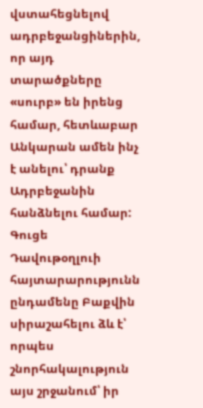վստահեցնելով ադրբեջանցիներին, որ այդ տարածքները «սուրբ» են իրենց համար, հետևաբար Անկարան ամեն ինչ է անելու՝ դրանք Ադրբեջանին հանձնելու համար: Գուցե Դավութօղլուի հայտարարությունն ընդամենը Բաքվին սիրաշահելու ձև է՝ որպես շնորհակալություն այս շրջանում՝ իր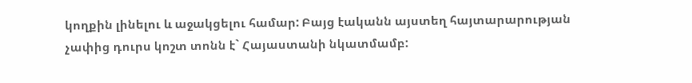կողքին լինելու և աջակցելու համար: Բայց էականն այստեղ հայտարարության չափից դուրս կոշտ տոնն է` Հայաստանի նկատմամբ: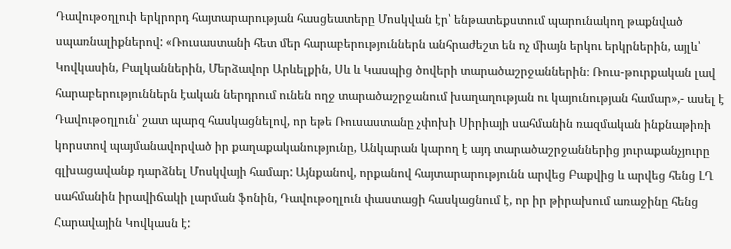Դավութօղլուի երկրորդ հայտարարության հասցեատերը Մոսկվան էր՝ ենթատեքստում պարունակող թաքնված սպառնալիքներով: «Ռուսաստանի հետ մեր հարաբերություններն անհրաժեշտ են ոչ միայն երկու երկրներին, այլև՝ Կովկասին, Բալկաններին, Մերձավոր Արևելքին, Սև և Կասպից ծովերի տարածաշրջաններին։ Ռուս-թուրքական լավ հարաբերություններն էական ներդրում ունեն ողջ տարածաշրջանում խաղաղության ու կայունության համար»,- ասել է Դավութօղլուն՝ շատ պարզ հասկացնելով, որ եթե Ռուսաստանը չփոխի Սիրիայի սահմանին ռազմական ինքնաթիռի կորստով պայմանավորված իր քաղաքականությունը, Անկարան կարող է այդ տարածաշրջաններից յուրաքանչյուրը գլխացավանք դարձնել Մոսկվայի համար: Այնքանով, որքանով հայտարարությունն արվեց Բաքվից և արվեց հենց ԼՂ սահմանին իրավիճակի լարման ֆոնին, Դավութօղլուն փաստացի հասկացնում է, որ իր թիրախում առաջինը հենց Հարավային Կովկասն է: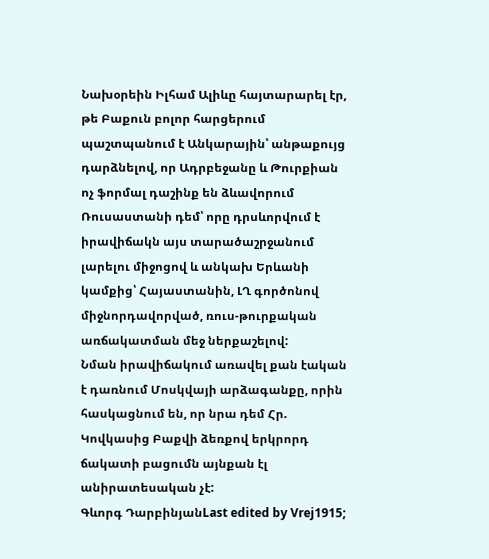Նախօրեին Իլհամ Ալիևը հայտարարել էր, թե Բաքուն բոլոր հարցերում պաշտպանում է Անկարային՝ անթաքույց դարձնելով, որ Ադրբեջանը և Թուրքիան ոչ ֆորմալ դաշինք են ձևավորում Ռուսաստանի դեմ՝ որը դրսևորվում է իրավիճակն այս տարածաշրջանում լարելու միջոցով և անկախ Երևանի կամքից՝ Հայաստանին, ԼՂ գործոնով միջնորդավորված, ռուս-թուրքական առճակատման մեջ ներքաշելով:
Նման իրավիճակում առավել քան էական է դառնում Մոսկվայի արձագանքը, որին հասկացնում են, որ նրա դեմ Հր. Կովկասից Բաքվի ձեռքով երկրորդ ճակատի բացումն այնքան էլ անիրատեսական չէ:
Գևորգ ԴարբինյանLast edited by Vrej1915;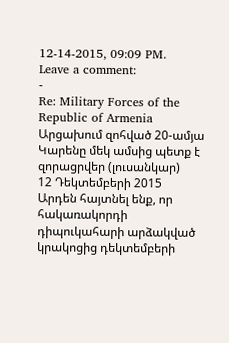12-14-2015, 09:09 PM.
Leave a comment:
-
Re: Military Forces of the Republic of Armenia
Արցախում զոհված 20-ամյա Կարենը մեկ ամսից պետք է զորացրվեր (լուսանկար)
12 Դեկտեմբերի 2015
Արդեն հայտնել ենք, որ հակառակորդի դիպուկահարի արձակված կրակոցից դեկտեմբերի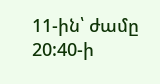11-ին՝ ժամը 20:40-ի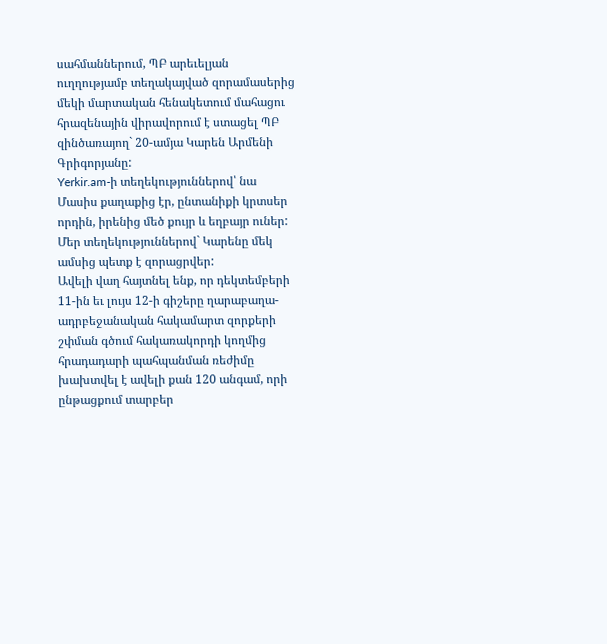սահմաններում, ՊԲ արեւելյան ուղղությամբ տեղակայված զորամասերից մեկի մարտական հենակետում մահացու հրազենային վիրավորում է ստացել ՊԲ զինծառայող` 20-ամյա Կարեն Արմենի Գրիգորյանը:
Yerkir.am-ի տեղեկություններով՝ նա Մասիս քաղաքից էր, ընտանիքի կրտսեր որդին, իրենից մեծ քույր և եղբայր ուներ:
Մեր տեղեկություններով` Կարենը մեկ ամսից պետք է զորացրվեր:
Ավելի վաղ հայտնել ենք, որ դեկտեմբերի 11-ին եւ լույս 12-ի գիշերը ղարաբաղա-ադրբեջանական հակամարտ զորքերի շփման գծում հակառակորդի կողմից հրադադարի պահպանման ռեժիմը խախտվել է ավելի քան 120 անգամ, որի ընթացքում տարբեր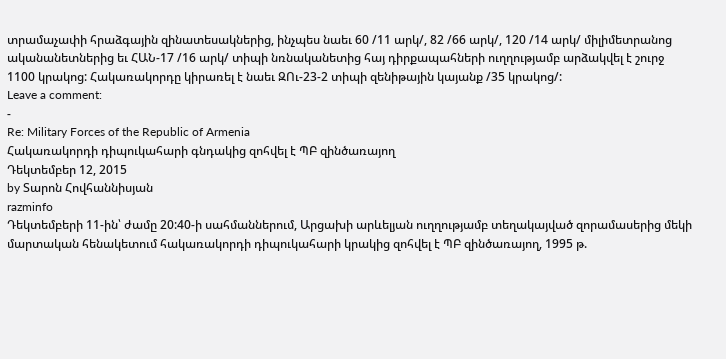տրամաչափի հրաձգային զինատեսակներից, ինչպես նաեւ 60 /11 արկ/, 82 /66 արկ/, 120 /14 արկ/ միլիմետրանոց ականանետներից եւ ՀԱՆ-17 /16 արկ/ տիպի նռնականետից հայ դիրքապահների ուղղությամբ արձակվել է շուրջ 1100 կրակոց: Հակառակորդը կիրառել է նաեւ ԶՈւ-23-2 տիպի զենիթային կայանք /35 կրակոց/:
Leave a comment:
-
Re: Military Forces of the Republic of Armenia
Հակառակորդի դիպուկահարի գնդակից զոհվել է ՊԲ զինծառայող
Դեկտեմբեր 12, 2015
by Տարոն Հովհաննիսյան
razminfo
Դեկտեմբերի 11-ին՝ ժամը 20:40-ի սահմաններում, Արցախի արևելյան ուղղությամբ տեղակայված զորամասերից մեկի մարտական հենակետում հակառակորդի դիպուկահարի կրակից զոհվել է ՊԲ զինծառայող, 1995 թ.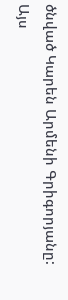ծնված Կարեն Արմենի Գրիգորյանը: Այս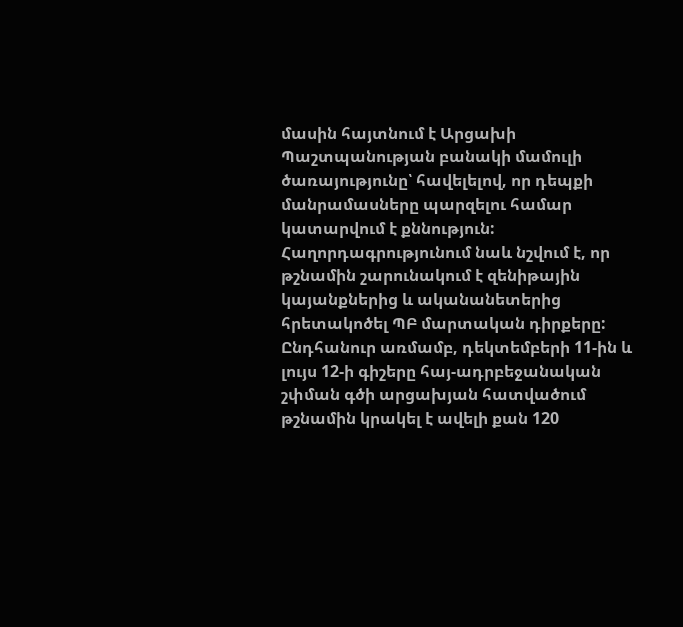մասին հայտնում է Արցախի Պաշտպանության բանակի մամուլի ծառայությունը՝ հավելելով, որ դեպքի մանրամասները պարզելու համար կատարվում է քննություն:
Հաղորդագրությունում նաև նշվում է, որ թշնամին շարունակում է զենիթային կայանքներից և ականանետերից հրետակոծել ՊԲ մարտական դիրքերը: Ընդհանուր առմամբ, դեկտեմբերի 11-ին և լույս 12-ի գիշերը հայ-ադրբեջանական շփման գծի արցախյան հատվածում թշնամին կրակել է ավելի քան 120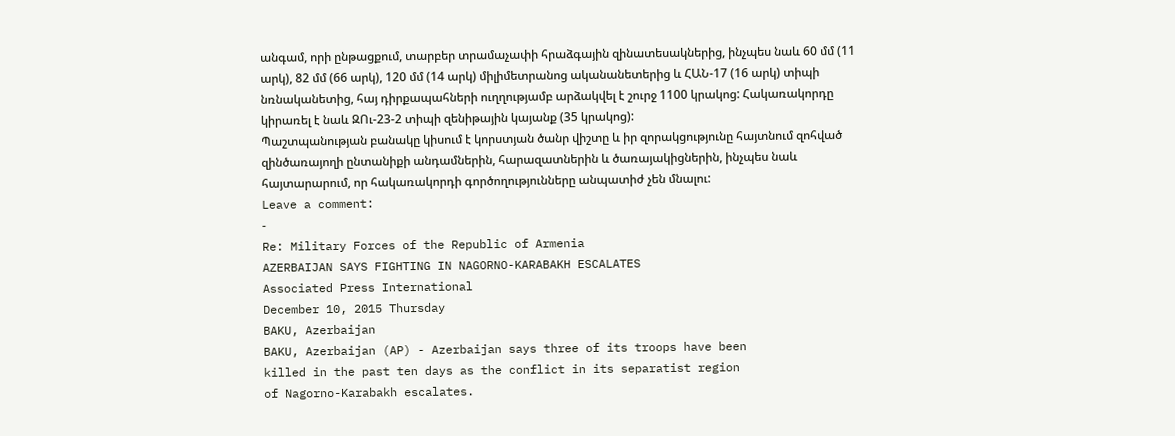անգամ, որի ընթացքում, տարբեր տրամաչափի հրաձգային զինատեսակներից, ինչպես նաև 60 մմ (11 արկ), 82 մմ (66 արկ), 120 մմ (14 արկ) միլիմետրանոց ականանետերից և ՀԱՆ-17 (16 արկ) տիպի նռնականետից, հայ դիրքապահների ուղղությամբ արձակվել է շուրջ 1100 կրակոց: Հակառակորդը կիրառել է նաև ԶՈւ-23-2 տիպի զենիթային կայանք (35 կրակոց):
Պաշտպանության բանակը կիսում է կորստյան ծանր վիշտը և իր զորակցությունը հայտնում զոհված զինծառայողի ընտանիքի անդամներին, հարազատներին և ծառայակիցներին, ինչպես նաև հայտարարում, որ հակառակորդի գործողությունները անպատիժ չեն մնալու:
Leave a comment:
-
Re: Military Forces of the Republic of Armenia
AZERBAIJAN SAYS FIGHTING IN NAGORNO-KARABAKH ESCALATES
Associated Press International
December 10, 2015 Thursday
BAKU, Azerbaijan
BAKU, Azerbaijan (AP) - Azerbaijan says three of its troops have been
killed in the past ten days as the conflict in its separatist region
of Nagorno-Karabakh escalates.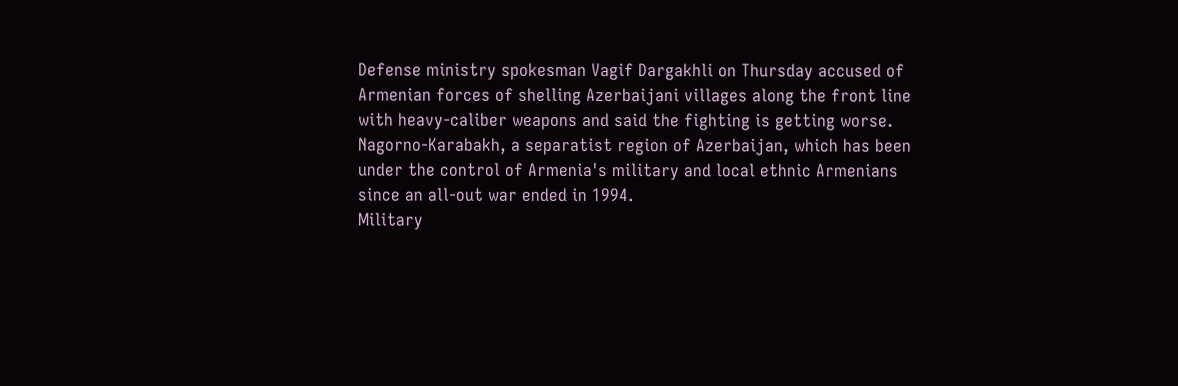Defense ministry spokesman Vagif Dargakhli on Thursday accused of
Armenian forces of shelling Azerbaijani villages along the front line
with heavy-caliber weapons and said the fighting is getting worse.
Nagorno-Karabakh, a separatist region of Azerbaijan, which has been
under the control of Armenia's military and local ethnic Armenians
since an all-out war ended in 1994.
Military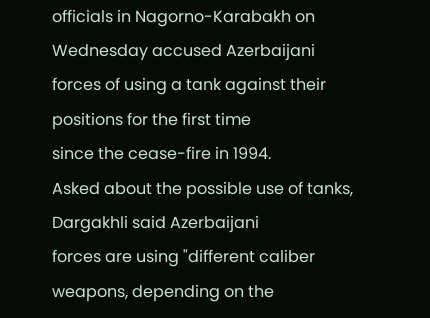officials in Nagorno-Karabakh on Wednesday accused Azerbaijani
forces of using a tank against their positions for the first time
since the cease-fire in 1994.
Asked about the possible use of tanks, Dargakhli said Azerbaijani
forces are using "different caliber weapons, depending on the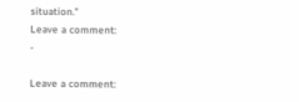situation."
Leave a comment:
-

Leave a comment: